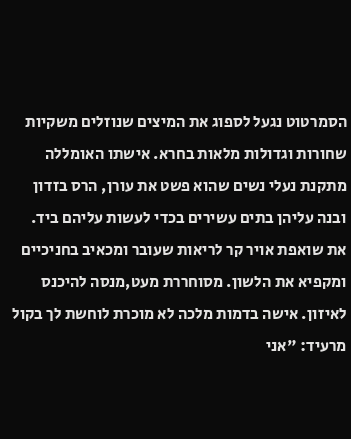הסמרטוט נגעל לספוג את המיצים שנוזלים משקיות שחורות וגדולות מלאות בחרא. אישתו האומללה מתקנת נעלי נשים שהוא פשט את עורן, הרס בזדון ובנה עליהן בתים עשירים בכדי לעשות עליהם ביד. את שואפת אויר קר לריאות שעובר ומכאיב בחניכיים ומקפיא את הלשון. מסוחררת מעט,מנסה להיכנס לאיזון. אישה בדמות מלכה לא מוכרת לוחשת לך בקול מרעיד: "אני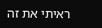ראיתי את זה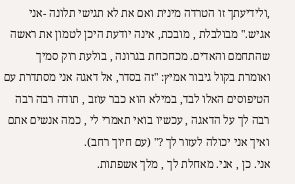,ולידיעתך זו הטרדה מינית ואם את לא תגישי תלונה -אני אגיש." מבולבלת , מובכת, אינה יודעת היכן לטמון את ראשה שהתחמם והאדים. מכחכחת בגרונה , בולעת רוק סמיך ואומרת בקול גיבור אמיץ: "זה בסדר, אל דאגה אני מסתדרת עם הטיפוסים האלו לבד, במילא הוא כבר עוזב , תודה רבה רבה רבה לך על הדאגה , עכשיו בואי תאמרי לי , כמה אנשים אתם ואיך אני יכולה לעזור לך ?" (עם חיוך רחב).
אני. כן , אני. מאחלת לך , מלך אשפתות.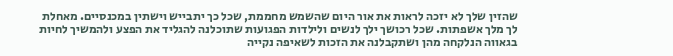שהזין שלך לא יזכה לראות את אור היום שהשמש מחממת, שכל כך יתבייש וישתין במכנסיים. מאחלת לך מלך אשפתות. שכל רכושך ילך לנשים ולילדות הפגועות שתוכלנה להגליד את הפצע ולהמשיך לחיות בגאווה הנלקחה מהן ושתקבלנה את הזכות לשאיפה נקייה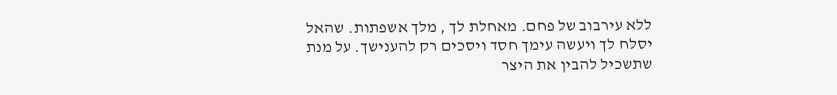ללא עירבוב של פחם. מאחלת לך , מלך אשפתות. שהאל יסלח לך ויעשה עימך חסד ויסכים רק להענישך. על מנת שתשכיל להבין את היצר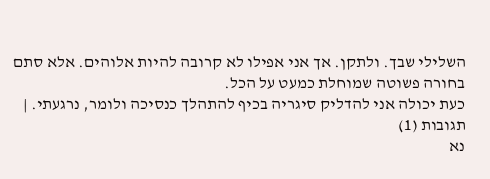השלילי שבך. ולתקן. אך אני אפילו לא קרובה להיות אלוהים. אלא סתם בחורה פשוטה שמוחלת כמעט על הכל.
כעת יכולה אני להדליק סיגריה בכיף להתהלך כנסיכה ולומר, נרגעתי. |
תגובות (1)
נא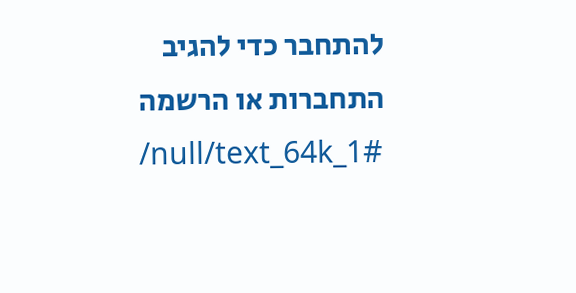להתחבר כדי להגיב
התחברות או הרשמה
/null/text_64k_1#